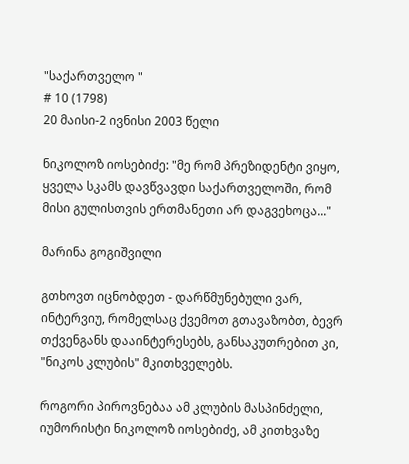"საქართველო "
# 10 (1798)
20 მაისი-2 ივნისი 2003 წელი

ნიკოლოზ იოსებიძე: "მე რომ პრეზიდენტი ვიყო, ყველა სკამს დავწვავდი საქართველოში, რომ მისი გულისთვის ერთმანეთი არ დაგვეხოცა..."

მარინა გოგიშვილი

გთხოვთ იცნობდეთ - დარწმუნებული ვარ, ინტერვიუ, რომელსაც ქვემოთ გთავაზობთ, ბევრ თქვენგანს დააინტერესებს, განსაკუთრებით კი, "ნიკოს კლუბის" მკითხველებს.

როგორი პიროვნებაა ამ კლუბის მასპინძელი, იუმორისტი ნიკოლოზ იოსებიძე, ამ კითხვაზე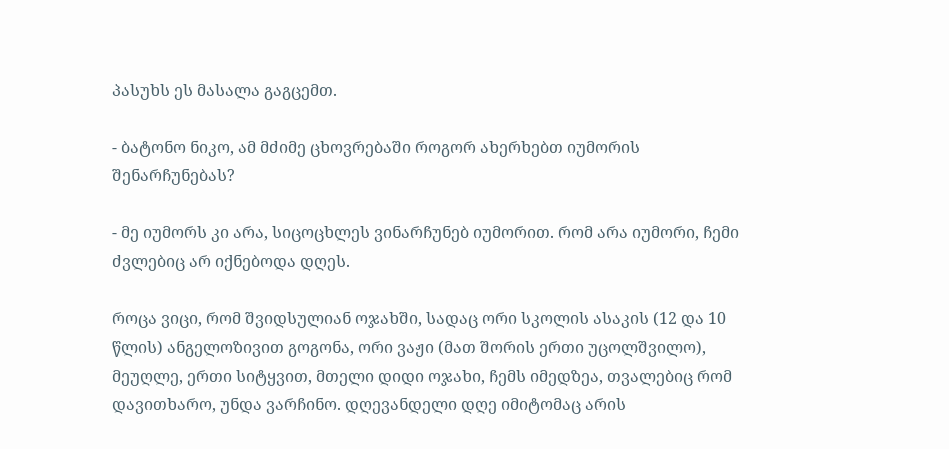პასუხს ეს მასალა გაგცემთ.

- ბატონო ნიკო, ამ მძიმე ცხოვრებაში როგორ ახერხებთ იუმორის შენარჩუნებას?

- მე იუმორს კი არა, სიცოცხლეს ვინარჩუნებ იუმორით. რომ არა იუმორი, ჩემი ძვლებიც არ იქნებოდა დღეს.

როცა ვიცი, რომ შვიდსულიან ოჯახში, სადაც ორი სკოლის ასაკის (12 და 10 წლის) ანგელოზივით გოგონა, ორი ვაჟი (მათ შორის ერთი უცოლშვილო), მეუღლე, ერთი სიტყვით, მთელი დიდი ოჯახი, ჩემს იმედზეა, თვალებიც რომ დავითხარო, უნდა ვარჩინო. დღევანდელი დღე იმიტომაც არის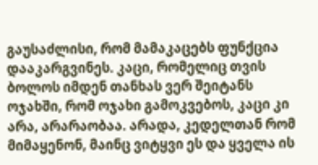გაუსაძლისი, რომ მამაკაცებს ფუნქცია დააკარგვინეს. კაცი, რომელიც თვის ბოლოს იმდენ თანხას ვერ შეიტანს ოჯახში, რომ ოჯახი გამოკვებოს, კაცი კი არა, არარაობაა. არადა, კედელთან რომ მიმაყენონ, მაინც ვიტყვი ეს და ყველა ის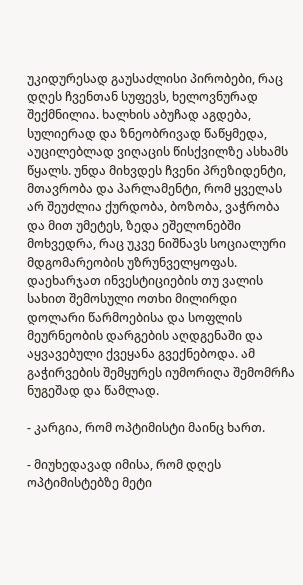უკიდურესად გაუსაძლისი პირობები, რაც დღეს ჩვენთან სუფევს, ხელოვნურად შექმნილია. ხალხის აბუჩად აგდება, სულიერად და ზნეობრივად წაწყმედა, აუცილებლად ვიღაცის წისქვილზე ასხამს წყალს. უნდა მიხვდეს ჩვენი პრეზიდენტი, მთავრობა და პარლამენტი, რომ ყველას არ შეუძლია ქურდობა, ბოზობა, ვაჭრობა და მით უმეტეს, ზედა ეშელონებში მოხვედრა, რაც უკვე ნიშნავს სოციალური მდგომარეობის უზრუნველყოფას. დაეხარჯათ ინვესტიციების თუ ვალის სახით შემოსული ოთხი მილირდი დოლარი წარმოებისა და სოფლის მეურნეობის დარგების აღდგენაში და აყვავებული ქვეყანა გვექნებოდა. ამ გაჭირვების შემყურეს იუმორიღა შემომრჩა ნუგეშად და წამლად.

- კარგია, რომ ოპტიმისტი მაინც ხართ.

- მიუხედავად იმისა, რომ დღეს ოპტიმისტებზე მეტი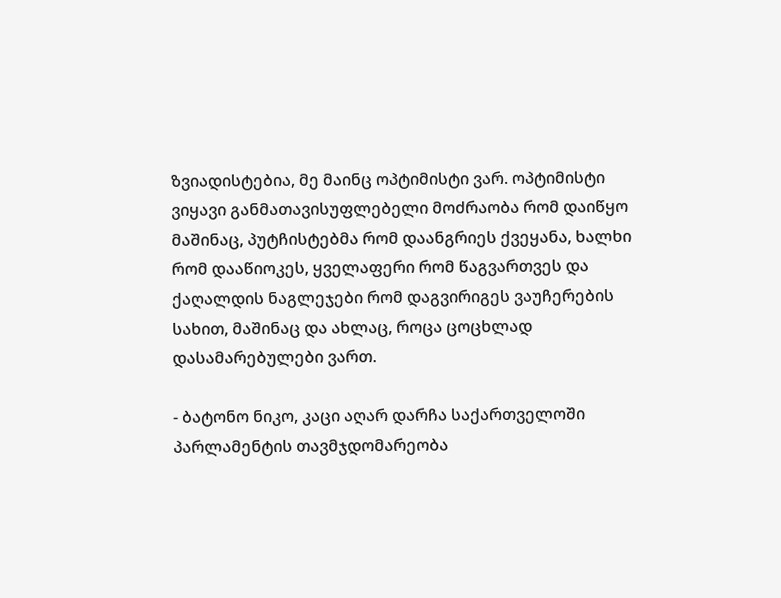ზვიადისტებია, მე მაინც ოპტიმისტი ვარ. ოპტიმისტი ვიყავი განმათავისუფლებელი მოძრაობა რომ დაიწყო მაშინაც, პუტჩისტებმა რომ დაანგრიეს ქვეყანა, ხალხი რომ დააწიოკეს, ყველაფერი რომ წაგვართვეს და ქაღალდის ნაგლეჯები რომ დაგვირიგეს ვაუჩერების სახით, მაშინაც და ახლაც, როცა ცოცხლად დასამარებულები ვართ.

- ბატონო ნიკო, კაცი აღარ დარჩა საქართველოში პარლამენტის თავმჯდომარეობა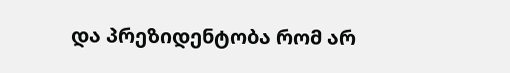და პრეზიდენტობა რომ არ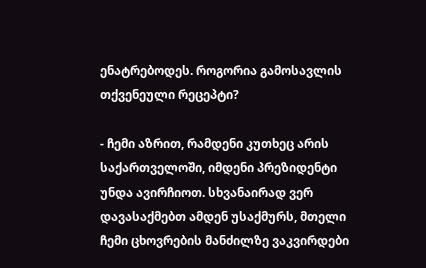ენატრებოდეს. როგორია გამოსავლის თქვენეული რეცეპტი?

- ჩემი აზრით, რამდენი კუთხეც არის საქართველოში, იმდენი პრეზიდენტი უნდა ავირჩიოთ. სხვანაირად ვერ დავასაქმებთ ამდენ უსაქმურს, მთელი ჩემი ცხოვრების მანძილზე ვაკვირდები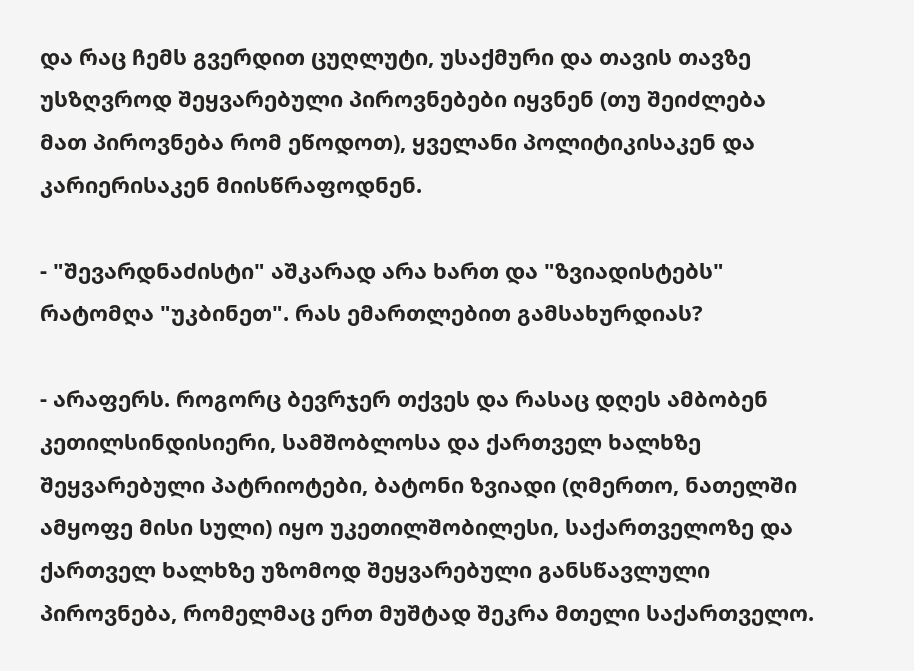და რაც ჩემს გვერდით ცუღლუტი, უსაქმური და თავის თავზე უსზღვროდ შეყვარებული პიროვნებები იყვნენ (თუ შეიძლება მათ პიროვნება რომ ეწოდოთ), ყველანი პოლიტიკისაკენ და კარიერისაკენ მიისწრაფოდნენ.

- "შევარდნაძისტი" აშკარად არა ხართ და "ზვიადისტებს" რატომღა "უკბინეთ". რას ემართლებით გამსახურდიას?

- არაფერს. როგორც ბევრჯერ თქვეს და რასაც დღეს ამბობენ კეთილსინდისიერი, სამშობლოსა და ქართველ ხალხზე შეყვარებული პატრიოტები, ბატონი ზვიადი (ღმერთო, ნათელში ამყოფე მისი სული) იყო უკეთილშობილესი, საქართველოზე და ქართველ ხალხზე უზომოდ შეყვარებული განსწავლული პიროვნება, რომელმაც ერთ მუშტად შეკრა მთელი საქართველო.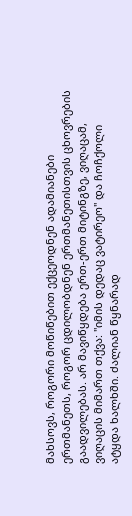მახსოვს, როგორი მოწიწებით ექცეოდნენ ადამიანები ერთმანეთს, როგორ ცდილობდნენ ერთმანეთისთვის ცხოვრების გაადვილებას. არ მავიწყდება ერთ-ერთ მიტინგზე, ვიღაცამ, ვიღაცის მიმართ თქვა: "იმის დედაც ვატირეო" და ჩოჩქოლი ატყდა ხალხში. ძალიან წყნარად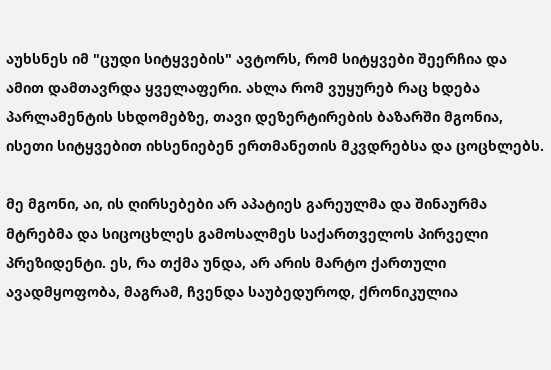აუხსნეს იმ "ცუდი სიტყვების" ავტორს, რომ სიტყვები შეერჩია და ამით დამთავრდა ყველაფერი. ახლა რომ ვუყურებ რაც ხდება პარლამენტის სხდომებზე, თავი დეზერტირების ბაზარში მგონია, ისეთი სიტყვებით იხსენიებენ ერთმანეთის მკვდრებსა და ცოცხლებს.

მე მგონი, აი, ის ღირსებები არ აპატიეს გარეულმა და შინაურმა მტრებმა და სიცოცხლეს გამოსალმეს საქართველოს პირველი პრეზიდენტი. ეს, რა თქმა უნდა, არ არის მარტო ქართული ავადმყოფობა, მაგრამ, ჩვენდა საუბედუროდ, ქრონიკულია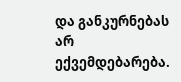და განკურნებას არ ექვემდებარება.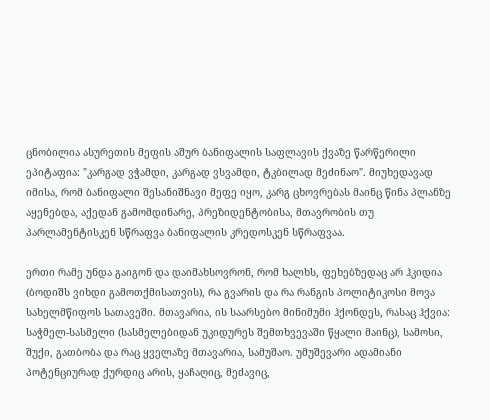ცნობილია ასურეთის მეფის აშურ ბანიფალის საფლავის ქვაზე წარწერილი ეპიტაფია: "კარგად ვჭამდი, კარგად ვსვამდი, ტკბილად მეძინაო". მიუხედავად იმისა, რომ ბანიფალი შესანიშნავი მეფე იყო, კარგ ცხოვრებას მაინც წინა პლანზე აყენებდა, აქედან გამომდინარე, პრეზიდენტობისა, მთავრობის თუ პარლამენტისკენ სწრაფვა ბანიფალის კრედოსკენ სწრაფვაა.

ერთი რამე უნდა გაიგონ და დაიმახსოვრონ, რომ ხალხს, ფეხებზედაც არ ჰკიდია (ბოდიშს ვიხდი გამოთქმისათვის), რა გვარის და რა რანგის პოლიტიკოსი მოვა სახელმწიფოს სათავეში. მთავარია, ის საარსებო მინიმუმი ჰქონდეს, რასაც ჰქვია: საჭმელ-სასმელი (სასმელებიდან უკიდურეს შემთხვევაში წყალი მაინც), სამოსი, შუქი, გათბობა და რაც ყველაზე მთავარია, სამუშაო. უმუშევარი ადამიანი პოტენციურად ქურდიც არის, ყაჩაღიც, მეძავიც,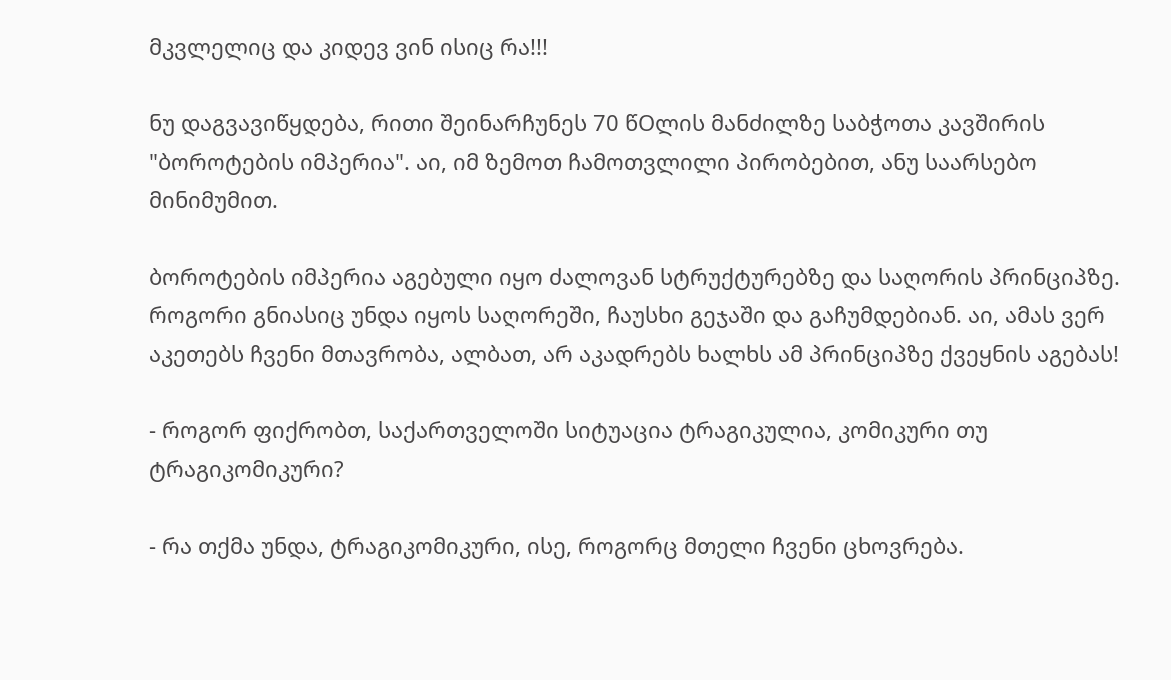მკვლელიც და კიდევ ვინ ისიც რა!!!

ნუ დაგვავიწყდება, რითი შეინარჩუნეს 70 წOლის მანძილზე საბჭოთა კავშირის "ბოროტების იმპერია". აი, იმ ზემოთ ჩამოთვლილი პირობებით, ანუ საარსებო მინიმუმით.

ბოროტების იმპერია აგებული იყო ძალოვან სტრუქტურებზე და საღორის პრინციპზე. როგორი გნიასიც უნდა იყოს საღორეში, ჩაუსხი გეჯაში და გაჩუმდებიან. აი, ამას ვერ აკეთებს ჩვენი მთავრობა, ალბათ, არ აკადრებს ხალხს ამ პრინციპზე ქვეყნის აგებას!

- როგორ ფიქრობთ, საქართველოში სიტუაცია ტრაგიკულია, კომიკური თუ ტრაგიკომიკური?

- რა თქმა უნდა, ტრაგიკომიკური, ისე, როგორც მთელი ჩვენი ცხოვრება.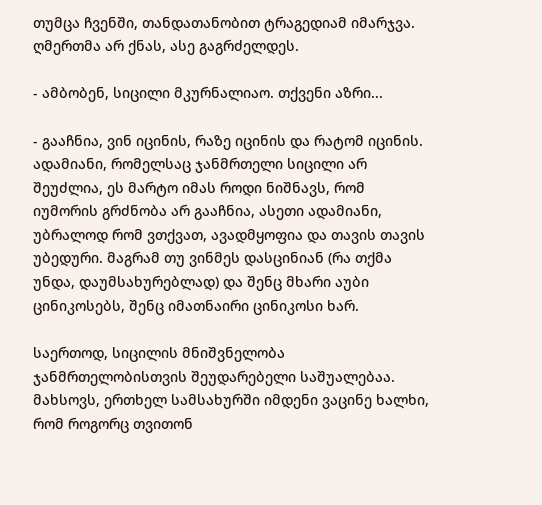თუმცა ჩვენში, თანდათანობით ტრაგედიამ იმარჯვა. ღმერთმა არ ქნას, ასე გაგრძელდეს.

- ამბობენ, სიცილი მკურნალიაო. თქვენი აზრი...

- გააჩნია, ვინ იცინის, რაზე იცინის და რატომ იცინის. ადამიანი, რომელსაც ჯანმრთელი სიცილი არ შეუძლია, ეს მარტო იმას როდი ნიშნავს, რომ იუმორის გრძნობა არ გააჩნია, ასეთი ადამიანი, უბრალოდ რომ ვთქვათ, ავადმყოფია და თავის თავის უბედური. მაგრამ თუ ვინმეს დასცინიან (რა თქმა უნდა, დაუმსახურებლად) და შენც მხარი აუბი ცინიკოსებს, შენც იმათნაირი ცინიკოსი ხარ.

საერთოდ, სიცილის მნიშვნელობა ჯანმრთელობისთვის შეუდარებელი საშუალებაა. მახსოვს, ერთხელ სამსახურში იმდენი ვაცინე ხალხი, რომ როგორც თვითონ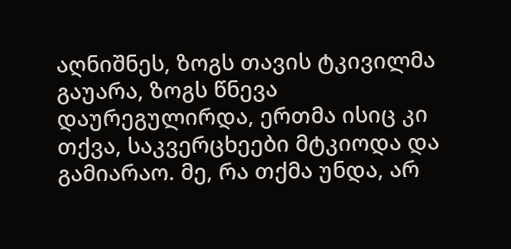აღნიშნეს, ზოგს თავის ტკივილმა გაუარა, ზოგს წნევა დაურეგულირდა, ერთმა ისიც კი თქვა, საკვერცხეები მტკიოდა და გამიარაო. მე, რა თქმა უნდა, არ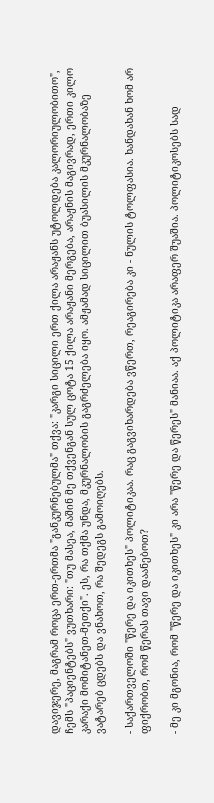დავიჯერე, მაგრამ როცა ერთ-ერთმა "განკურნებულმა" თქვა: "კარგი სიცილი ერთ ქილა არაჟანს უტოლდება კალორიულობითო", ჩემს "პაციენტებს" ვუთხარი: "თუ მასეა, მაშინ მე თქვენგან სულ ცოტა 15 ქილა არაჟანი მერგება, არაჟნის მაგივრად, ერთი კილო კარაქი მომიტანეთ-მეთქი". ეს, რა თქმა უნდა, მკურნალობის გაგრძელება იყო. ამჟამად სიცილით ბუასილის მკურნალობაზე ვატარებ ცდებს და ვნახოთ, რა შედეგს გამოიღებს.

- საქართველოში "წერე და იკითხეს" პოლიტიკაა. რაც გაგვიხარდება ვწერთ, რეაგირება კი - ნულის ტოლფასია. ხანდახან ხომ არ ფიქრობთ, რომ წერას თავი დაანებოთ?

- მე კი მგონია, რომ "წერე და იკითხეს" კი არა "წერე და წერეს" მანიაა. აქ პოლიტიკა არაფერ შუაშია. პოლიტიკოსებს სად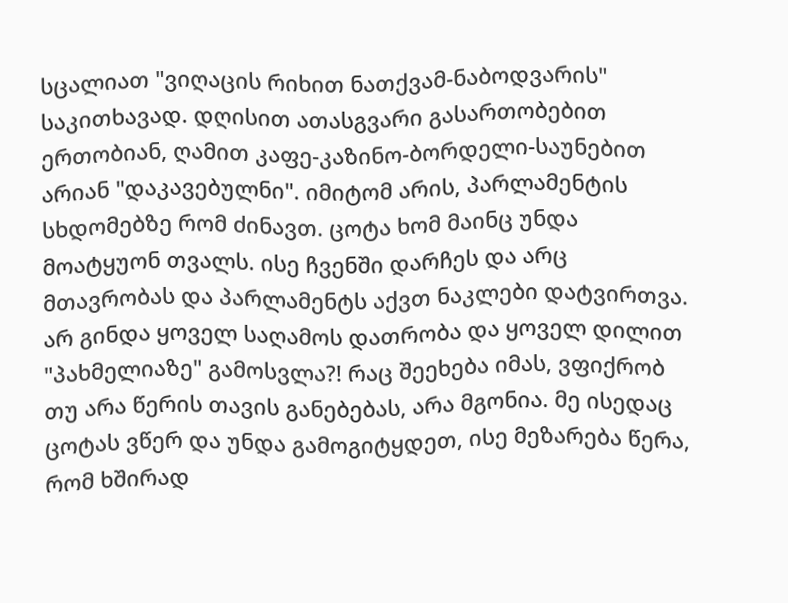სცალიათ "ვიღაცის რიხით ნათქვამ-ნაბოდვარის" საკითხავად. დღისით ათასგვარი გასართობებით ერთობიან, ღამით კაფე-კაზინო-ბორდელი-საუნებით არიან "დაკავებულნი". იმიტომ არის, პარლამენტის სხდომებზე რომ ძინავთ. ცოტა ხომ მაინც უნდა მოატყუონ თვალს. ისე ჩვენში დარჩეს და არც მთავრობას და პარლამენტს აქვთ ნაკლები დატვირთვა. არ გინდა ყოველ საღამოს დათრობა და ყოველ დილით "პახმელიაზე" გამოსვლა?! რაც შეეხება იმას, ვფიქრობ თუ არა წერის თავის განებებას, არა მგონია. მე ისედაც ცოტას ვწერ და უნდა გამოგიტყდეთ, ისე მეზარება წერა, რომ ხშირად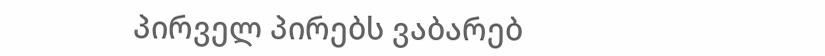პირველ პირებს ვაბარებ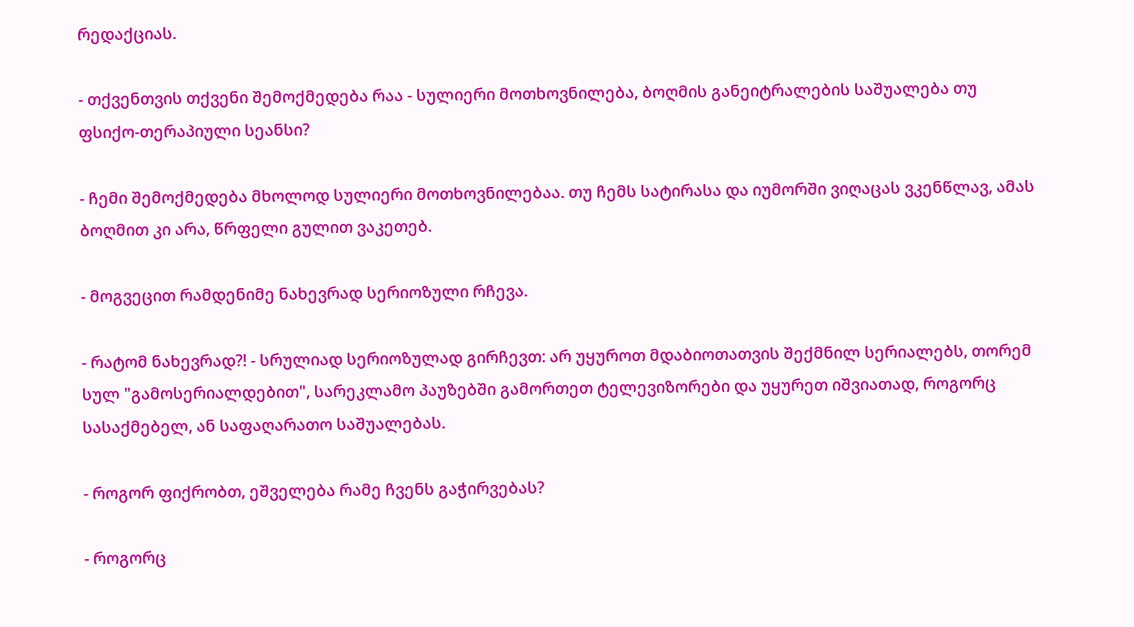რედაქციას.

- თქვენთვის თქვენი შემოქმედება რაა - სულიერი მოთხოვნილება, ბოღმის განეიტრალების საშუალება თუ ფსიქო-თერაპიული სეანსი?

- ჩემი შემოქმედება მხოლოდ სულიერი მოთხოვნილებაა. თუ ჩემს სატირასა და იუმორში ვიღაცას ვკენწლავ, ამას ბოღმით კი არა, წრფელი გულით ვაკეთებ.

- მოგვეცით რამდენიმე ნახევრად სერიოზული რჩევა.

- რატომ ნახევრად?! - სრულიად სერიოზულად გირჩევთ: არ უყუროთ მდაბიოთათვის შექმნილ სერიალებს, თორემ სულ "გამოსერიალდებით", სარეკლამო პაუზებში გამორთეთ ტელევიზორები და უყურეთ იშვიათად, როგორც სასაქმებელ, ან საფაღარათო საშუალებას.

- როგორ ფიქრობთ, ეშველება რამე ჩვენს გაჭირვებას?

- როგორც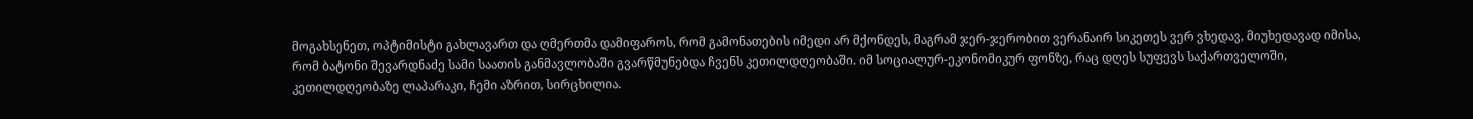მოგახსენეთ, ოპტიმისტი გახლავართ და ღმერთმა დამიფაროს, რომ გამონათების იმედი არ მქონდეს, მაგრამ ჯერ-ჯერობით ვერანაირ სიკეთეს ვერ ვხედავ, მიუხედავად იმისა, რომ ბატონი შევარდნაძე სამი საათის განმავლობაში გვარწმუნებდა ჩვენს კეთილდღეობაში. იმ სოციალურ-ეკონომიკურ ფონზე, რაც დღეს სუფევს საქართველოში, კეთილდღეობაზე ლაპარაკი, ჩემი აზრით, სირცხილია.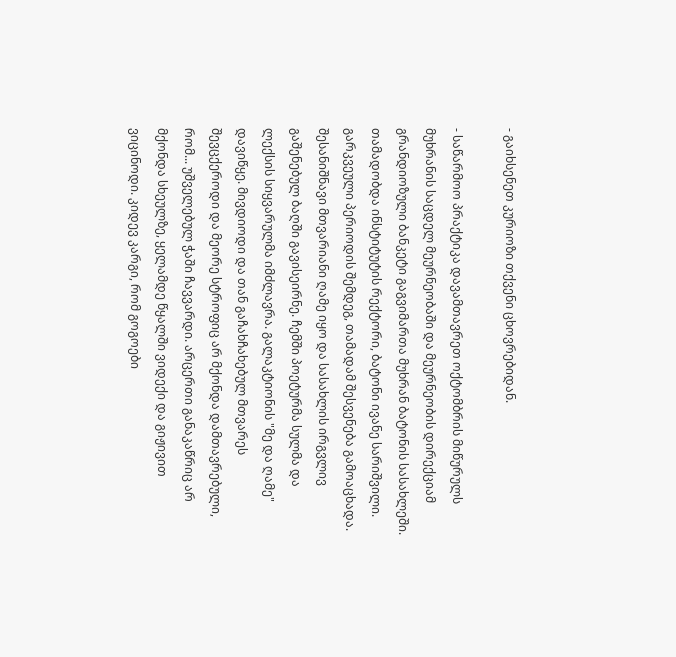- გაიხსენეთ კურიოზი თქვენი ცხოვრებიდან.

- საწარმოო პრაქტიკა დავამთავრეთ ოქტომბრის მიწურულს მუხრანის საცდელ მეურნეობაში და მეურნეობის დირექციამ გრანდიოზული ბანკეტი გაგვიმართა მუხრან ბატონის სასახლეში. თამადობდა ინსტიტუტის რექტორი, ბატონი ივანე სარიშვილი. გარკვეული პერიოდის შემდეგ, თამადამ შესვენება გამოაცხადა. შესანიშნავი მთვარიანი ღამე იყო და სასახლის ირგვლივ გაშენებულ ბაღში გავისეირნე. ჩემში პოეტურმა სულმა და ლექსის სიყვარულმა იმძლავრა. გალაკტიონის "მე და ღამე" დავიწყე. მივდიოდი და თან გაჩახჩახებულ მთვარეს შევცქეროდი და მეორე სტროფიც არ მქონდა დამთავრებული, რომ... უშველებულ ჭაში ჩავვარდი. არცერთი განაკაწრიც არ მქონდა სხეულზე, ყელამდე წყალში ვიდექი და გიჟივით ვიცინოდი. კიდევ კარგი, რომ გოგოები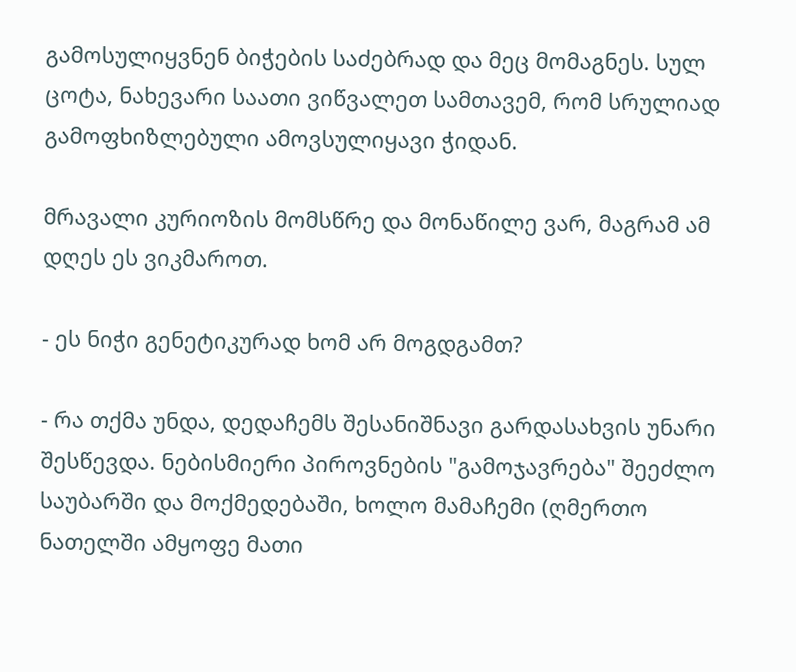გამოსულიყვნენ ბიჭების საძებრად და მეც მომაგნეს. სულ ცოტა, ნახევარი საათი ვიწვალეთ სამთავემ, რომ სრულიად გამოფხიზლებული ამოვსულიყავი ჭიდან.

მრავალი კურიოზის მომსწრე და მონაწილე ვარ, მაგრამ ამ დღეს ეს ვიკმაროთ.

- ეს ნიჭი გენეტიკურად ხომ არ მოგდგამთ?

- რა თქმა უნდა, დედაჩემს შესანიშნავი გარდასახვის უნარი შესწევდა. ნებისმიერი პიროვნების "გამოჯავრება" შეეძლო საუბარში და მოქმედებაში, ხოლო მამაჩემი (ღმერთო ნათელში ამყოფე მათი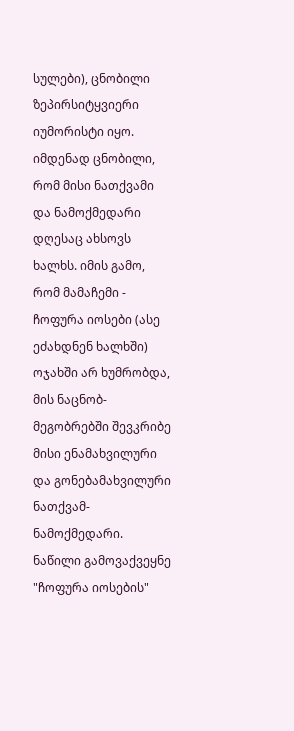სულები), ცნობილი ზეპირსიტყვიერი იუმორისტი იყო. იმდენად ცნობილი, რომ მისი ნათქვამი და ნამოქმედარი დღესაც ახსოვს ხალხს. იმის გამო, რომ მამაჩემი - ჩოფურა იოსები (ასე ეძახდნენ ხალხში) ოჯახში არ ხუმრობდა, მის ნაცნობ-მეგობრებში შევკრიბე მისი ენამახვილური და გონებამახვილური ნათქვამ-ნამოქმედარი. ნაწილი გამოვაქვეყნე "ჩოფურა იოსების"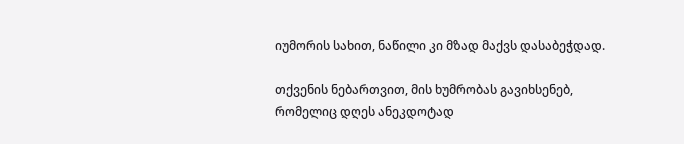იუმორის სახით, ნაწილი კი მზად მაქვს დასაბეჭდად.

თქვენის ნებართვით, მის ხუმრობას გავიხსენებ, რომელიც დღეს ანეკდოტად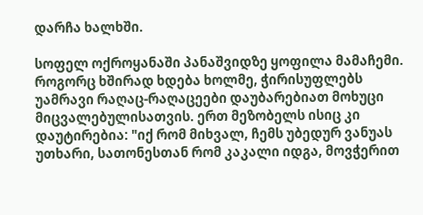დარჩა ხალხში.

სოფელ ოქროყანაში პანაშვიდზე ყოფილა მამაჩემი. როგორც ხშირად ხდება ხოლმე, ჭირისუფლებს უამრავი რაღაც-რაღაცეები დაუბარებიათ მოხუცი მიცვალებულისათვის. ერთ მეზობელს ისიც კი დაუტირებია: "იქ რომ მიხვალ, ჩემს უბედურ ვანუას უთხარი, სათონესთან რომ კაკალი იდგა, მოვჭერით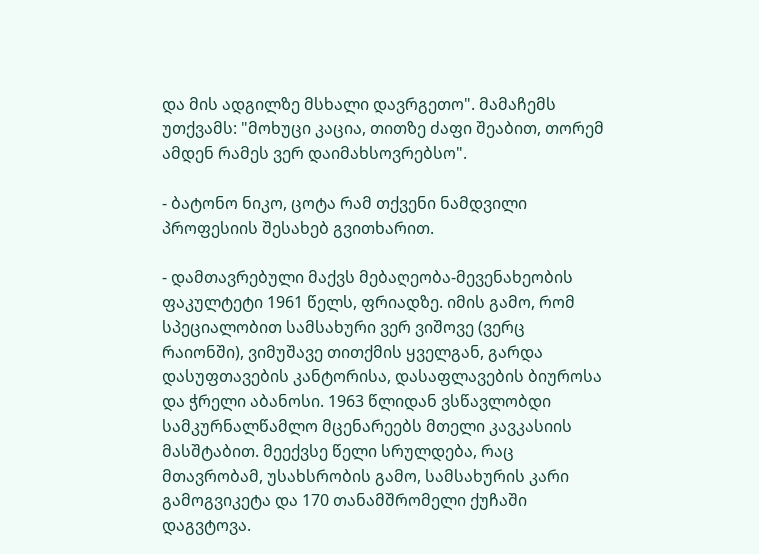და მის ადგილზე მსხალი დავრგეთო". მამაჩემს უთქვამს: "მოხუცი კაცია, თითზე ძაფი შეაბით, თორემ ამდენ რამეს ვერ დაიმახსოვრებსო".

- ბატონო ნიკო, ცოტა რამ თქვენი ნამდვილი პროფესიის შესახებ გვითხარით.

- დამთავრებული მაქვს მებაღეობა-მევენახეობის ფაკულტეტი 1961 წელს, ფრიადზე. იმის გამო, რომ სპეციალობით სამსახური ვერ ვიშოვე (ვერც რაიონში), ვიმუშავე თითქმის ყველგან, გარდა დასუფთავების კანტორისა, დასაფლავების ბიუროსა და ჭრელი აბანოსი. 1963 წლიდან ვსწავლობდი სამკურნალწამლო მცენარეებს მთელი კავკასიის მასშტაბით. მეექვსე წელი სრულდება, რაც მთავრობამ, უსახსრობის გამო, სამსახურის კარი გამოგვიკეტა და 170 თანამშრომელი ქუჩაში დაგვტოვა.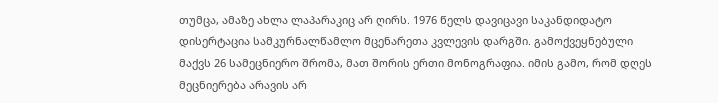თუმცა, ამაზე ახლა ლაპარაკიც არ ღირს. 1976 წელს დავიცავი საკანდიდატო დისერტაცია სამკურნალწამლო მცენარეთა კვლევის დარგში. გამოქვეყნებული მაქვს 26 სამეცნიერო შრომა, მათ შორის ერთი მონოგრაფია. იმის გამო, რომ დღეს მეცნიერება არავის არ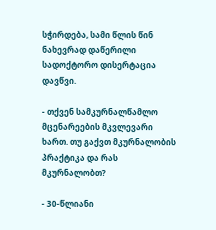სჭირდება, სამი წლის წინ ნახევრად დაწერილი სადოქტორო დისერტაცია დავწვი.

- თქვენ სამკურნალწამლო მცენარეების მკვლევარი ხართ. თუ გაქვთ მკურნალობის პრაქტიკა და რას მკურნალობთ?

- 30-წლიანი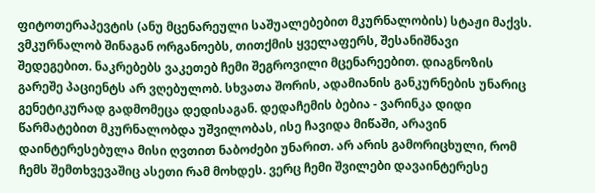ფიტოთერაპევტის (ანუ მცენარეული საშუალებებით მკურნალობის) სტაჟი მაქვს. ვმკურნალობ შინაგან ორგანოებს, თითქმის ყველაფერს, შესანიშნავი შედეგებით. ნაკრებებს ვაკეთებ ჩემი შეგროვილი მცენარეებით. დიაგნოზის გარეშე პაციენტს არ ვღებულობ. სხვათა შორის, ადამიანის განკურნების უნარიც გენეტიკურად გადმომეცა დედისაგან. დედაჩემის ბებია - ვარინკა დიდი წარმატებით მკურნალობდა უშვილობას, ისე ჩავიდა მიწაში, არავინ დაინტერესებულა მისი ღვთით ნაბოძები უნარით. არ არის გამორიცხული, რომ ჩემს შემთხვევაშიც ასეთი რამ მოხდეს. ვერც ჩემი შვილები დავაინტერესე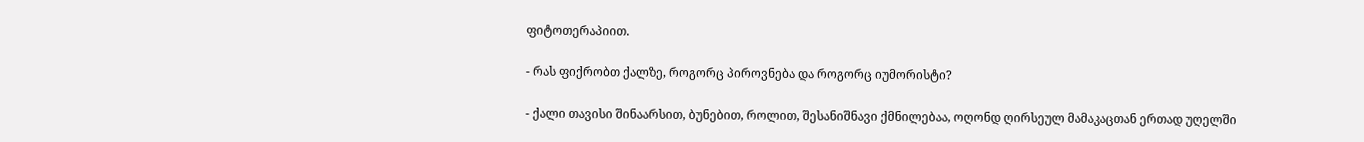ფიტოთერაპიით.

- რას ფიქრობთ ქალზე, როგორც პიროვნება და როგორც იუმორისტი?

- ქალი თავისი შინაარსით, ბუნებით, როლით, შესანიშნავი ქმნილებაა, ოღონდ ღირსეულ მამაკაცთან ერთად უღელში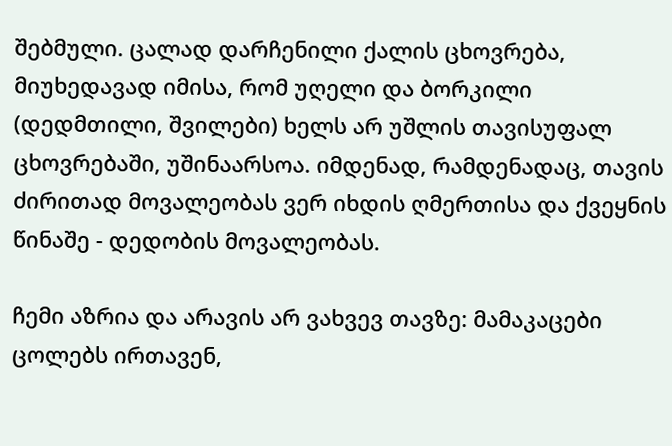შებმული. ცალად დარჩენილი ქალის ცხოვრება, მიუხედავად იმისა, რომ უღელი და ბორკილი (დედმთილი, შვილები) ხელს არ უშლის თავისუფალ ცხოვრებაში, უშინაარსოა. იმდენად, რამდენადაც, თავის ძირითად მოვალეობას ვერ იხდის ღმერთისა და ქვეყნის წინაშე - დედობის მოვალეობას.

ჩემი აზრია და არავის არ ვახვევ თავზე: მამაკაცები ცოლებს ირთავენ,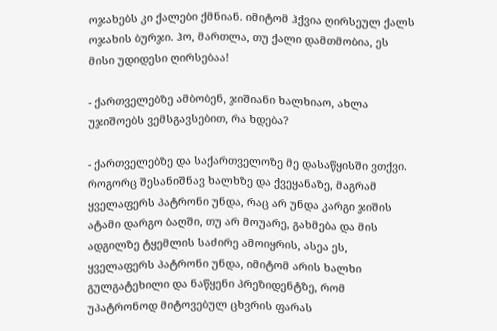ოჯახებს კი ქალები ქმნიან. იმიტომ ჰქვია ღირსეულ ქალს ოჯახის ბურჯი. ჰო, მართლა, თუ ქალი დამთმობია, ეს მისი უდიდესი ღირსებაა!

- ქართველებზე ამბობენ, ჯიშიანი ხალხიაო, ახლა უჯიშოებს ვემსგავსებით, რა ხდება?

- ქართველებზე და საქართველოზე მე დასაწყისში ვთქვი. როგორც შესანიშნავ ხალხზე და ქვეყანაზე, მაგრამ ყველაფერს პატრონი უნდა, რაც არ უნდა კარგი ჯიშის ატამი დარგო ბაღში, თუ არ მოუარე, გახმება და მის ადგილზე ტყემლის საძირე ამოიყრის, ასეა ეს, ყველაფერს პატრონი უნდა, იმიტომ არის ხალხი გულგატეხილი და ნაწყენი პრეზიდენტზე, რომ უპატრონოდ მიტოვებულ ცხვრის ფარას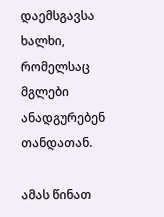დაემსგავსა ხალხი, რომელსაც მგლები ანადგურებენ თანდათან.

ამას წინათ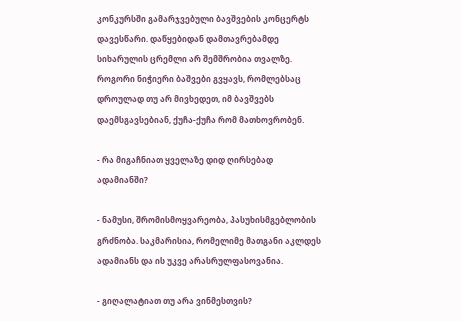კონკურსში გამარჯვებული ბავშვების კონცერტს დავესწარი. დაწყებიდან დამთავრებამდე სიხარულის ცრემლი არ შემშრობია თვალზე. როგორი ნიჭიერი ბაშვები გვყავს, რომლებსაც დროულად თუ არ მივხედეთ, იმ ბავშვებს დაემსგავსებიან, ქუჩა-ქუჩა რომ მათხოვრობენ.

- რა მიგაჩნიათ ყველაზე დიდ ღირსებად ადამიანში?

- ნამუსი, შრომისმოყვარეობა, პასუხისმგებლობის გრძნობა. საკმარისია, რომელიმე მათგანი აკლდეს ადამიანს და ის უკვე არასრულფასოვანია.

- გიღალატიათ თუ არა ვინმესთვის?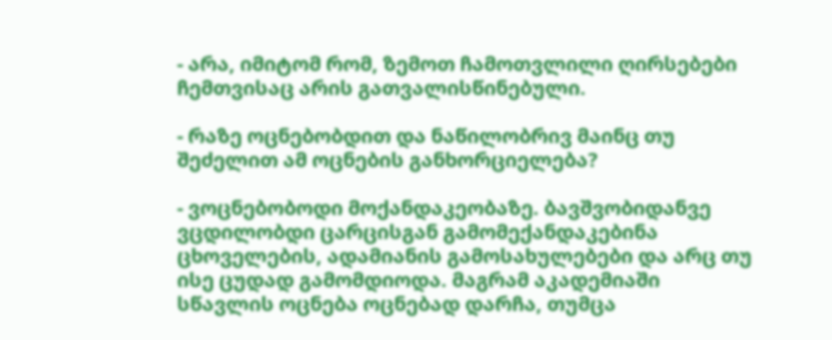- არა, იმიტომ რომ, ზემოთ ჩამოთვლილი ღირსებები ჩემთვისაც არის გათვალისწინებული.

- რაზე ოცნებობდით და ნაწილობრივ მაინც თუ შეძელით ამ ოცნების განხორციელება?

- ვოცნებობოდი მოქანდაკეობაზე. ბავშვობიდანვე ვცდილობდი ცარცისგან გამომექანდაკებინა ცხოველების, ადამიანის გამოსახულებები და არც თუ ისე ცუდად გამომდიოდა. მაგრამ აკადემიაში სწავლის ოცნება ოცნებად დარჩა, თუმცა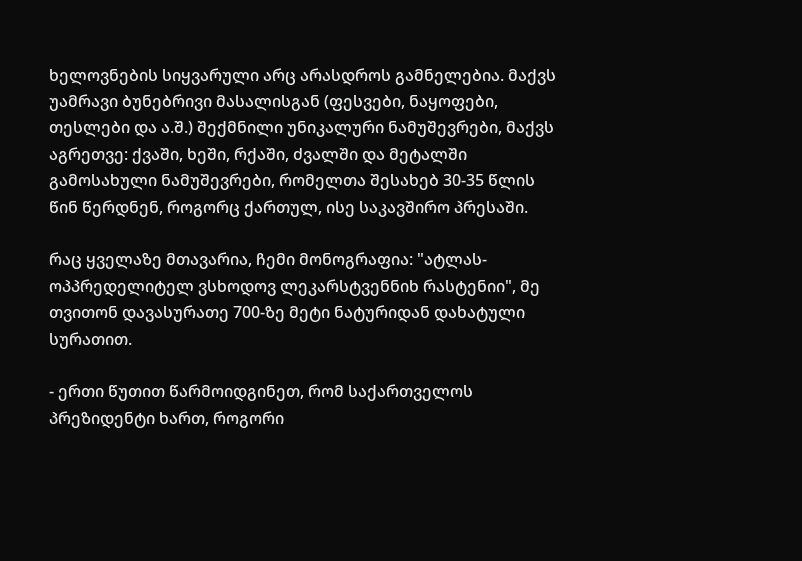ხელოვნების სიყვარული არც არასდროს გამნელებია. მაქვს უამრავი ბუნებრივი მასალისგან (ფესვები, ნაყოფები, თესლები და ა.შ.) შექმნილი უნიკალური ნამუშევრები, მაქვს აგრეთვე: ქვაში, ხეში, რქაში, ძვალში და მეტალში გამოსახული ნამუშევრები, რომელთა შესახებ 30-35 წლის წინ წერდნენ, როგორც ქართულ, ისე საკავშირო პრესაში.

რაც ყველაზე მთავარია, ჩემი მონოგრაფია: "ატლას-ოპპრედელიტელ ვსხოდოვ ლეკარსტვენნიხ რასტენიი", მე თვითონ დავასურათე 700-ზე მეტი ნატურიდან დახატული სურათით.

- ერთი წუთით წარმოიდგინეთ, რომ საქართველოს პრეზიდენტი ხართ, როგორი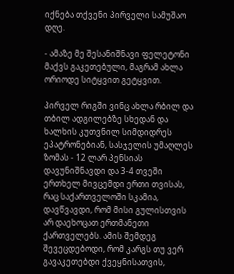იქნება თქვენი პირველი სამუშაო დღე.

- ამაზე მე შესანიშნავი ფელეტონი მაქვს გაკეთებული, მაგრამ ახლა ორიოდე სიტყვით გეტყვით.

პირველ რიგში ვინც ახლა რბილ და თბილ ადგილებზე სხედან და ხალხის კუთვნილ სიმდიდრეს ეპატრონებიან, სასჯელის უმაღლეს ზომას - 12 ლარ პენსიას დავუნიშნავდი და 3-4 თვეში ერთხელ მივცემდი ერთი თვისას, რაც საქართველოში სკამია, დავწვავდი, რომ მისი გულისთვის არ დაეხოცათ ერთმანეთი ქართველებს. ამის შემდეგ შევეცდებოდი, რომ კარგს თუ ვერ გავაკეთებდი ქვეყნისათვის,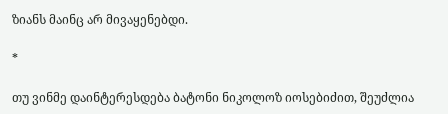ზიანს მაინც არ მივაყენებდი.

*

თუ ვინმე დაინტერესდება ბატონი ნიკოლოზ იოსებიძით, შეუძლია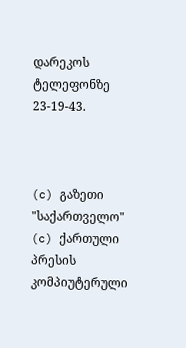დარეკოს ტელეფონზე 23-19-43.



(c) გაზეთი "საქართველო"
(c) ქართული პრესის კომპიუტერული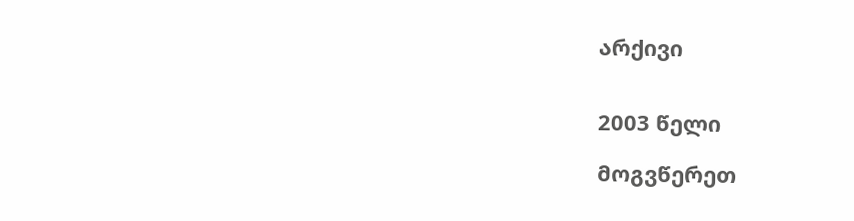არქივი


2003 წელი

მოგვწერეთ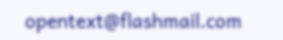opentext@flashmail.com